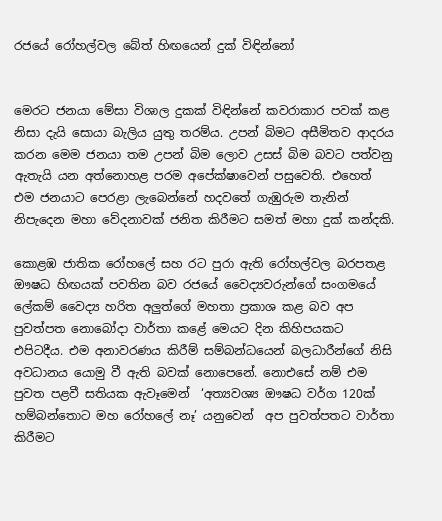රජයේ රෝහල්වල බේත් හිඟයෙන් දුක් විඳින්නෝ


මෙරට ජනයා මේසා විශාල දුකක් විඳින්නේ කවරාකාර පවක් කළ නිසා දැයි සොයා බැලිය යුතු තරම්ය. උපන් බිමට අසීමිතව ආදරය කරන මෙම ජනයා තම උපන් බිම ලොව උසස් බිම බවට පත්වනු ඇතැයි යන අත්නොහළ පරම අපේක්ෂාවෙන් පසුවෙති. එහෙත් එම ජනයාට පෙරළා ලැබෙන්නේ හදවතේ ගැඹුරුම තැනින් නිපැදෙන මහා වේදනාවක් ජනිත කිරීමට සමත් මහා දුක් කන්දකි.

කොළඹ ජාතික රෝහලේ සහ රට පුරා ඇති රෝහල්වල බරපතළ ඖෂධ හිඟයක් පවතින බව රජයේ වෛද්‍යවරුන්ගේ සංගමයේ ලේකම් වෛද්‍ය හරිත අලුත්ගේ මහතා ප්‍රකාශ කළ බව අප පුවත්පත නොබෝදා වාර්තා කළේ මෙයට දින කිහිපයකට එපිටදීය. එම අනාවරණය කිරීම් සම්බන්ධයෙන් බලධාරීන්ගේ නිසි අවධානය යොමු වී ඇති බවක් නොපෙනේ. නොඑසේ නම් එම පුවත පළවී සතියක ඇවෑමෙන්  ‘අත්‍යවශ්‍ය ඖෂධ වර්ග 120ක් හම්බන්තොට මහ රෝහලේ නෑ’ යනුවෙන්  අප පුවත්පතට වාර්තා කිරීමට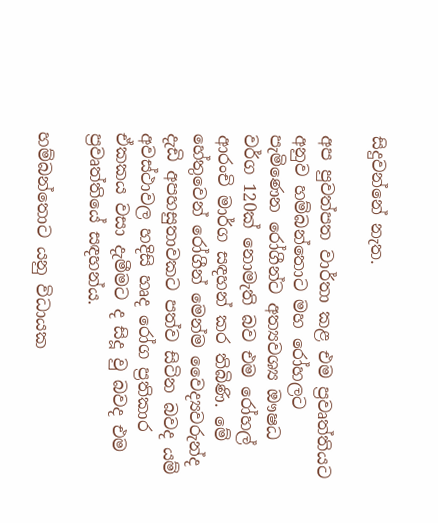සිදුවන්නේ නැත.

අප පුවත්පත වාර්තා කළ එම ප්‍රවෘත්තියට අනුව හම්බන්තොට මහ රෝහලට පැමිණෙන රෝගීන්ට අත්‍යවශ්‍ය ඖෂධ වර්ග 120ක් නොමැති බව එම රෝහල් ආරංචි මාර්ග සඳහන් කර තිබිණි. මේ හේතුවෙන් රෝගීන් මෙන්ම වෛද්‍යවරුන්ද දැඩි අපහසුතාවකට පත්ව සිටින බවද යම් අවස්ථාවල හදිසි හෘද රෝග ප්‍රතිකාර ඒකකය වසා දැමීමට ද සිදූ වු බවද එම ප්‍රවෘත්තියේ සඳහන්ය.

හම්බන්තොට යනු විධායක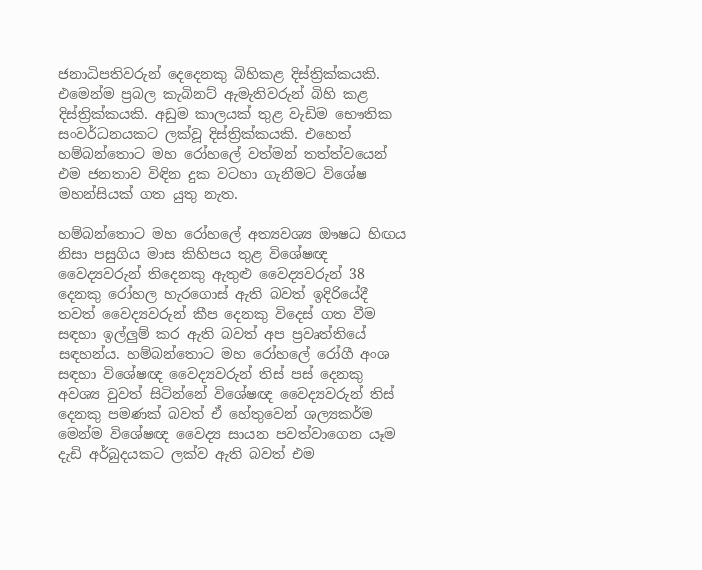ජනාධිපතිවරුන් දෙදෙනකු බිහිකළ දිස්ත්‍රික්කයකි. එමෙන්ම ප්‍රබල කැබිනට් ඇමැතිවරුන් බිහි කළ දිස්ත්‍රික්කයකි. අඩුම කාලයක් තුළ වැඩිම භෞතික සංවර්ධනයකට ලක්වූ දිස්ත්‍රික්කයකි. එහෙත් හම්බන්තොට මහ රෝහලේ වත්මන් තත්ත්වයෙන් එම ජනතාව විඳින දුක වටහා ගැනීමට විශේෂ මහන්සියක් ගත යුතු නැත.

හම්බන්තොට මහ රෝහලේ අත්‍යවශ්‍ය ඖෂධ හිඟය නිසා පසුගිය මාස කිහිපය තුළ විශේෂඥ වෛද්‍යවරුන් තිදෙනකු ඇතුළු වෛද්‍යවරුන් 38 දෙනකු රෝහල හැරගොස් ඇති බවත් ඉදිරියේදී තවත් වෛද්‍යවරුන් කීප දෙනකු විදෙස් ගත වීම සඳහා ඉල්ලුම් කර ඇති බවත් අප ප්‍රවෘත්තියේ සඳහන්ය. හම්බන්තොට මහ රෝහලේ රෝගී අංශ සඳහා විශේෂඥ වෛද්‍යවරුන් තිස් පස් දෙනකු අවශ්‍ය වුවත් සිටින්නේ විශේෂඥ වෛද්‍යවරුන් තිස් දෙනකු පමණක් බවත් ඒ හේතුවෙන් ශල්‍යකර්ම මෙන්ම විශේෂඥ වෛද්‍ය සායන පවත්වාගෙන යෑම දැඩි අර්බුදයකට ලක්ව ඇති බවත් එම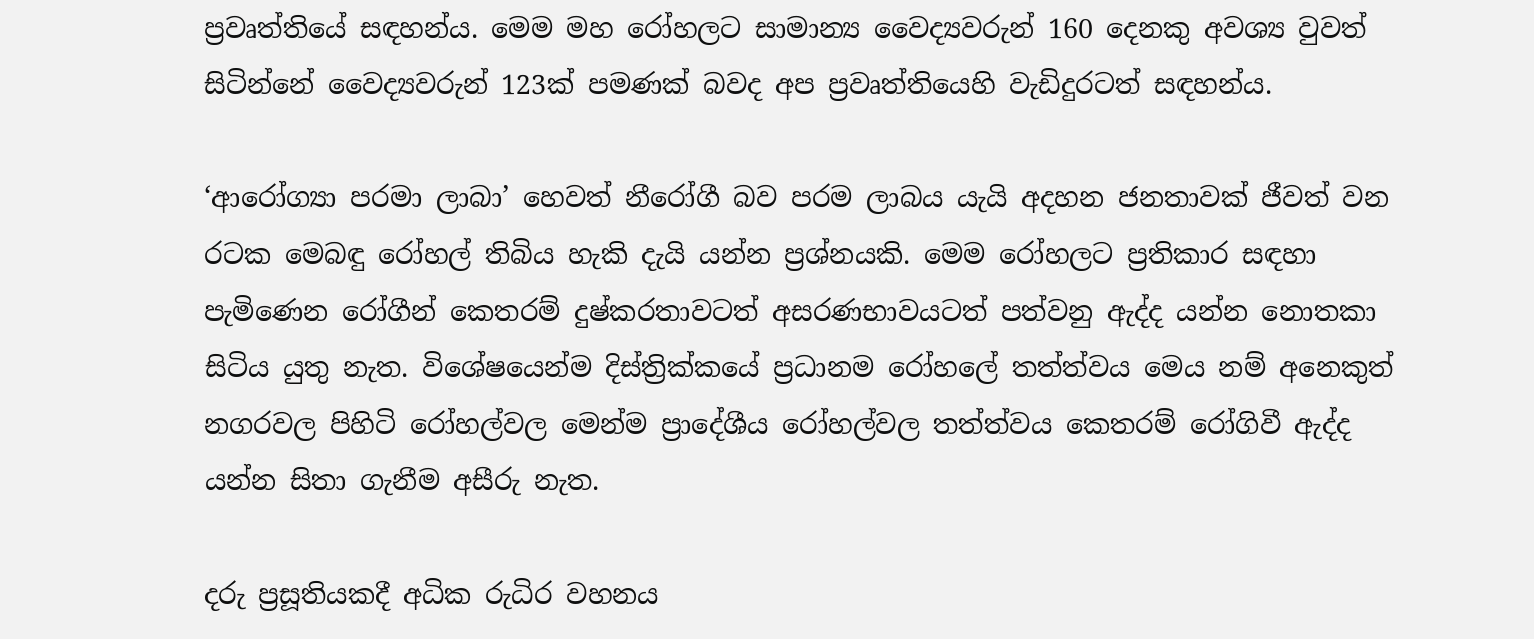ප්‍රවෘත්තියේ සඳහන්ය. මෙම මහ රෝහලට සාමාන්‍ය වෛද්‍යවරුන් 160 දෙනකු අවශ්‍ය වුවත් සිටින්නේ වෛද්‍යවරුන් 123ක් පමණක් බවද අප ප්‍රවෘත්තියෙහි වැඩිදුරටත් සඳහන්ය.

‘ආරෝග්‍යා පරමා ලාබා’ හෙවත් නීරෝගී බව පරම ලාබය යැයි අදහන ජනතාවක් ජීවත් වන රටක මෙබඳු රෝහල් තිබිය හැකි දැයි යන්න ප්‍රශ්නයකි. මෙම රෝහලට ප්‍රතිකාර සඳහා පැමිණෙන රෝගීන් කෙතරම් දුෂ්කරතාවටත් අසරණභාවයටත් පත්වනු ඇද්ද යන්න නොතකා සිටිය යුතු නැත. විශේෂයෙන්ම දිස්ත්‍රික්කයේ ප්‍රධානම රෝහලේ තත්ත්වය මෙය නම් අනෙකුත් නගරවල පිහිටි රෝහල්වල මෙන්ම ප්‍රාදේශීය රෝහල්වල තත්ත්වය කෙතරම් රෝගිවී ඇද්ද යන්න සිතා ගැනීම අසීරු නැත.

දරු ප්‍රසූතියකදී අධික රුධිර වහනය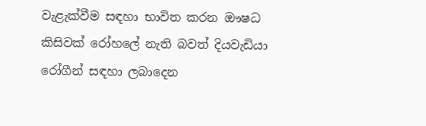වැළැක්වීම සඳහා භාවිත කරන ඖෂධ කිසිවක් රෝහලේ නැති බවත් දියවැඩියා රෝගීන් සඳහා ලබාදෙන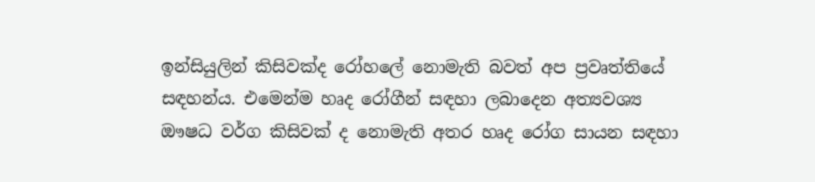ඉන්සියුලින් කිසිවක්ද රෝහලේ නොමැති බවත් අප ප්‍රවෘත්තියේ සඳහන්ය. එමෙන්ම හෘද රෝගීන් සඳහා ලබාදෙන අත්‍යවශ්‍ය ඖෂධ වර්ග කිසිවක් ද නොමැති අතර හෘද රෝග සායන සඳහා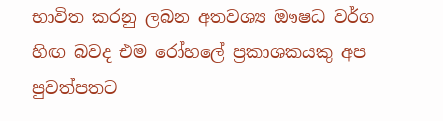භාවිත කරනු ලබන අතවශ්‍ය ඖෂධ වර්ග හිඟ බවද එම රෝහලේ ප්‍රකාශකයකු අප පුවත්පතට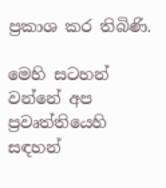ප්‍රකාශ කර තිබිණි.

මෙහි සටහන් වන්නේ අප ප්‍රවෘත්තියෙහි සඳහන්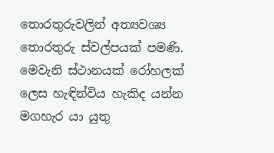තොරතුරුවලින් අත්‍යවශ්‍ය තොරතුරු ස්වල්පයක් පමණි. මෙවැනි ස්ථානයක් රෝහලක් ලෙස හැඳින්විය හැකිද යන්න මගහැර යා යුතු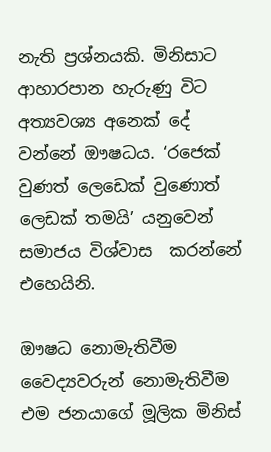නැති ප්‍රශ්නයකි. මිනිසාට ආහාරපාන හැරුණු විට අත්‍යවශ්‍ය අනෙක් දේ වන්නේ ඖෂධය. ‘රජෙක් වුණත් ලෙඩෙක් වුණොත් ලෙඩක් තමයි’ යනුවෙන් සමාජය විශ්වාස  කරන්නේ එහෙයිනි.

ඖෂධ නොමැතිවීම වෛද්‍යවරුන් නොමැතිවීම එම ජනයාගේ මූලික මිනිස්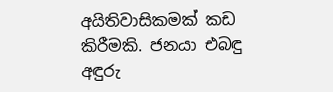අයිතිවාසිකමක් කඩ කිරීමකි. ජනයා එබඳු අඳුරු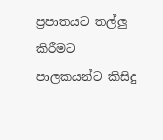ප්‍රපාතයට තල්ලු කිරීමට පාලකයන්ට කිසිදු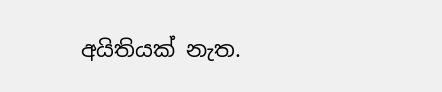අයිතියක් නැත.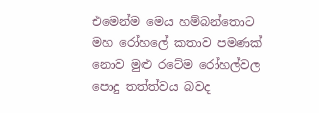එමෙන්ම මෙය හම්බන්තොට මහ රෝහලේ කතාව පමණක් නොව මුළු රටේම රෝහල්වල  පොදු තත්ත්වය බවද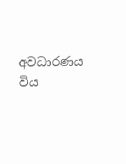අවධාරණය විය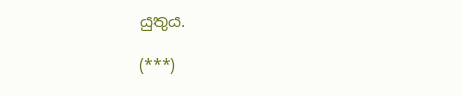යුතුය.

(***)